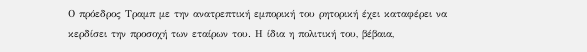Ο πρόεδρος Τραμπ με την ανατρεπτική εμπορική του ρητορική έχει καταφέρει να κερδίσει την προσοχή των εταίρων του. Η ίδια η πολιτική του, βέβαια,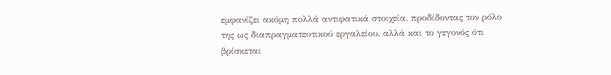εμφανίζει ακόμη πολλά αντιφατικά στοιχεία, προδίδοντας τον ρόλο της ως διαπραγματευτικού εργαλείου, αλλά και το γεγονός ότι βρίσκεται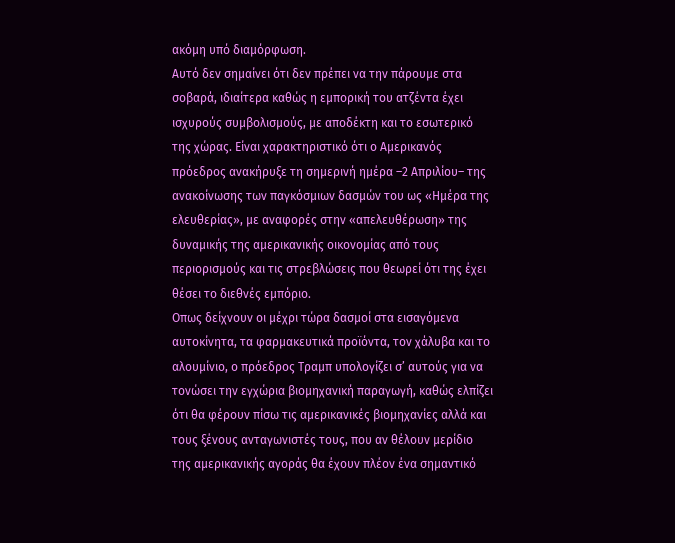ακόμη υπό διαμόρφωση.
Aυτό δεν σημαίνει ότι δεν πρέπει να την πάρουμε στα σοβαρά, ιδιαίτερα καθώς η εμπορική του ατζέντα έχει ισχυρούς συμβολισμούς, με αποδέκτη και το εσωτερικό της χώρας. Είναι χαρακτηριστικό ότι ο Αμερικανός πρόεδρος ανακήρυξε τη σημερινή ημέρα –2 Απριλίου– της ανακοίνωσης των παγκόσμιων δασμών του ως «Ημέρα της ελευθερίας», με αναφορές στην «απελευθέρωση» της δυναμικής της αμερικανικής οικονομίας από τους περιορισμούς και τις στρεβλώσεις που θεωρεί ότι της έχει θέσει το διεθνές εμπόριο.
Οπως δείχνουν οι μέχρι τώρα δασμοί στα εισαγόμενα αυτοκίνητα, τα φαρμακευτικά προϊόντα, τον χάλυβα και το αλουμίνιο, ο πρόεδρος Τραμπ υπολογίζει σ’ αυτούς για να τονώσει την εγχώρια βιομηχανική παραγωγή, καθώς ελπίζει ότι θα φέρουν πίσω τις αμερικανικές βιομηχανίες αλλά και τους ξένους ανταγωνιστές τους, που αν θέλουν μερίδιο της αμερικανικής αγοράς θα έχουν πλέον ένα σημαντικό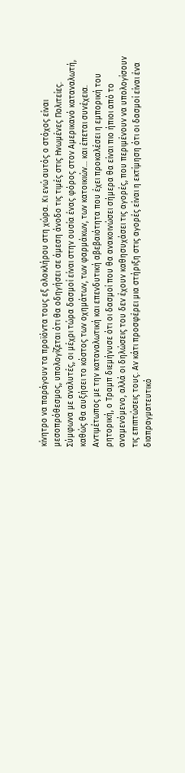κίνητρο να παράγουν τα προϊόντα τους εξ ολοκλήρου στη χώρα. Κι ενώ αυτός ο στόχος είναι μεσοπρόθεσμος, υπολογίζεται ότι θα οδηγήσει σε άμεση άνοδο τις τιμές στις Ηνωμένες Πολιτείες.
Σύμφωνα με αναλυτές, οι μέχρι τώρα δασμοί είναι στην ουσία ένας φόρος στον Αμερικανό καταναλωτή, καθώς θα αυξήσει το κόστος των οχημάτων, των φαρμάκων, των κατοικιών… και έπεται συνέχεια.
Αντιμέτωπος με την καταναλωτική και επενδυτική αβεβαιότητα που έχει προκαλέσει η εμπορική του ρητορική, ο Τραμπ διεμήνυσε ότι οι δασμοί που θα ανακοινώσει σήμερα θα είναι πιο ήπιοι από το αναμενόμενο, αλλά οι δηλώσεις του δεν έχουν καθησυχάσει τις αγορές, που περιμένουν να υπολογίσουν τις επιπτώσεις τους. Αν κάτι προσφέρει μια στήριξη στις αγορές είναι η εκτίμηση ότι οι δασμοί είναι ένα διαπραγματευτικό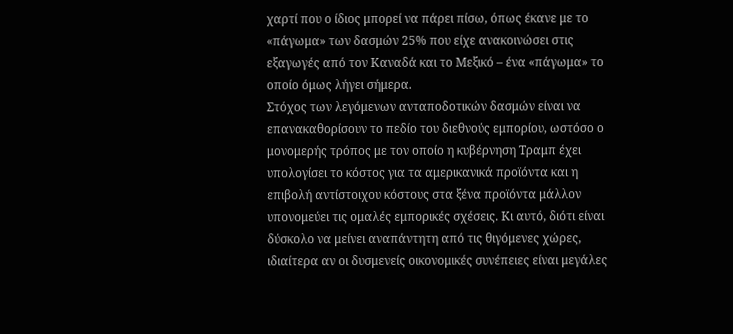χαρτί που ο ίδιος μπορεί να πάρει πίσω, όπως έκανε με το «πάγωμα» των δασμών 25% που είχε ανακοινώσει στις εξαγωγές από τον Καναδά και το Μεξικό – ένα «πάγωμα» το οποίο όμως λήγει σήμερα.
Στόχος των λεγόμενων ανταποδοτικών δασμών είναι να επανακαθορίσουν το πεδίο του διεθνούς εμπορίου, ωστόσο ο μονομερής τρόπος με τον οποίο η κυβέρνηση Τραμπ έχει υπολογίσει το κόστος για τα αμερικανικά προϊόντα και η επιβολή αντίστοιχου κόστους στα ξένα προϊόντα μάλλον υπονομεύει τις ομαλές εμπορικές σχέσεις. Κι αυτό, διότι είναι δύσκολο να μείνει αναπάντητη από τις θιγόμενες χώρες, ιδιαίτερα αν οι δυσμενείς οικονομικές συνέπειες είναι μεγάλες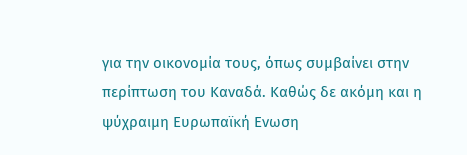για την οικονομία τους, όπως συμβαίνει στην περίπτωση του Καναδά. Καθώς δε ακόμη και η ψύχραιμη Ευρωπαϊκή Ενωση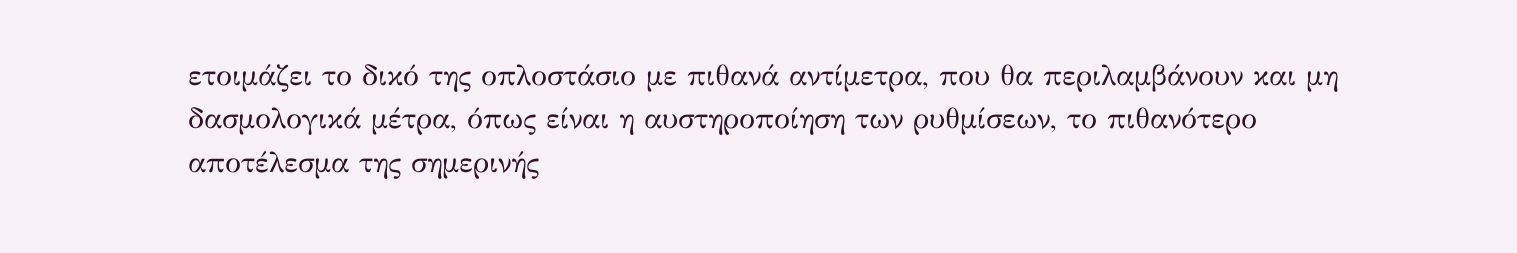ετοιμάζει το δικό της οπλοστάσιο με πιθανά αντίμετρα, που θα περιλαμβάνουν και μη δασμολογικά μέτρα, όπως είναι η αυστηροποίηση των ρυθμίσεων, το πιθανότερο αποτέλεσμα της σημερινής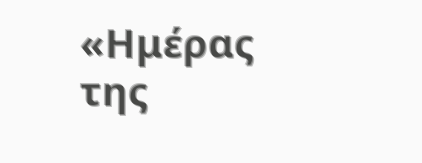«Ημέρας της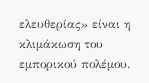ελευθερίας» είναι η κλιμάκωση του εμπορικού πολέμου.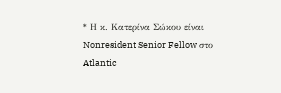* Η κ. Κατερίνα Σώκου είναι Nonresident Senior Fellow στο Atlantic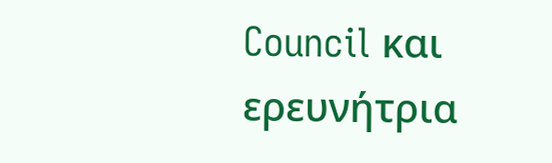Council και ερευνήτρια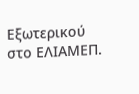Εξωτερικού στο ΕΛΙΑΜΕΠ.